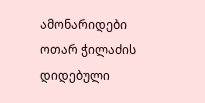ამონარიდები ოთარ ჭილაძის დიდებული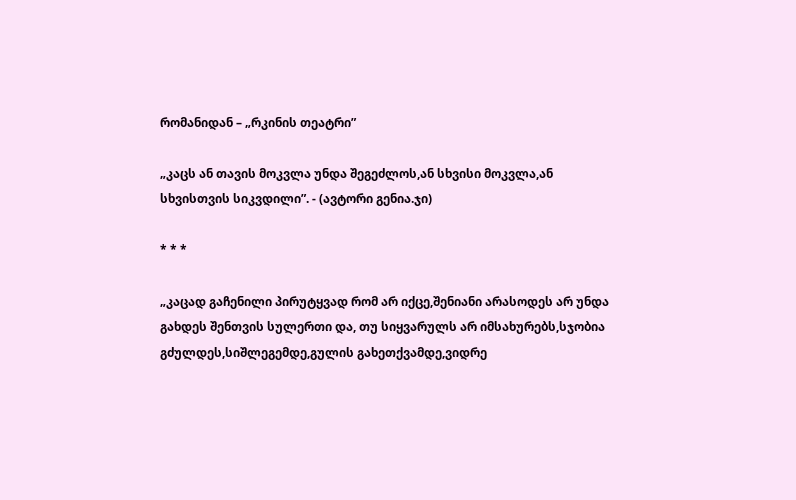რომანიდან – „რკინის თეატრი”

„კაცს ან თავის მოკვლა უნდა შეგეძლოს,ან სხვისი მოკვლა,ან სხვისთვის სიკვდილი”. - (ავტორი გენია.ჯი)

* * *

„კაცად გაჩენილი პირუტყვად რომ არ იქცე,შენიანი არასოდეს არ უნდა გახდეს შენთვის სულერთი და, თუ სიყვარულს არ იმსახურებს,სჯობია გძულდეს,სიშლეგემდე,გულის გახეთქვამდე,ვიდრე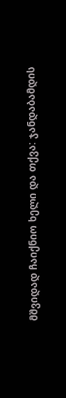მშვიდად ჩაიქნიო ხელი და თქვა: ჯანდაბამდის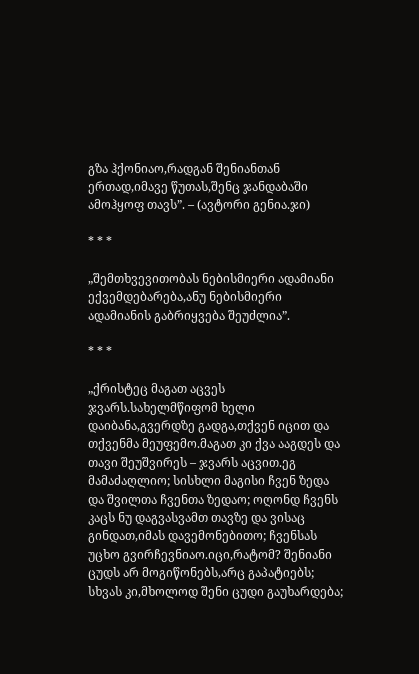გზა ჰქონიაო,რადგან შენიანთან ერთად,იმავე წუთას,შენც ჯანდაბაში ამოჰყოფ თავს”. – (ავტორი გენია.ჯი)

* * *

„შემთხვევითობას ნებისმიერი ადამიანი ექვემდებარება,ანუ ნებისმიერი ადამიანის გაბრიყვება შეუძლია”.

* * *

„ქრისტეც მაგათ აცვეს ჯვარს.სახელმწიფომ ხელი დაიბანა,გვერდზე გადგა,თქვენ იცით და თქვენმა მეუფემო.მაგათ კი ქვა ააგდეს და თავი შეუშვირეს – ჯვარს აცვით.ეგ მამაძაღლიო; სისხლი მაგისი ჩვენ ზედა და შვილთა ჩვენთა ზედაო; ოღონდ ჩვენს კაცს ნუ დაგვასვამთ თავზე და ვისაც გინდათ,იმას დავემონებითო; ჩვენსას უცხო გვირჩევნიაო.იცი,რატომ? შენიანი ცუდს არ მოგიწონებს,არც გაპატიებს; სხვას კი,მხოლოდ შენი ცუდი გაუხარდება;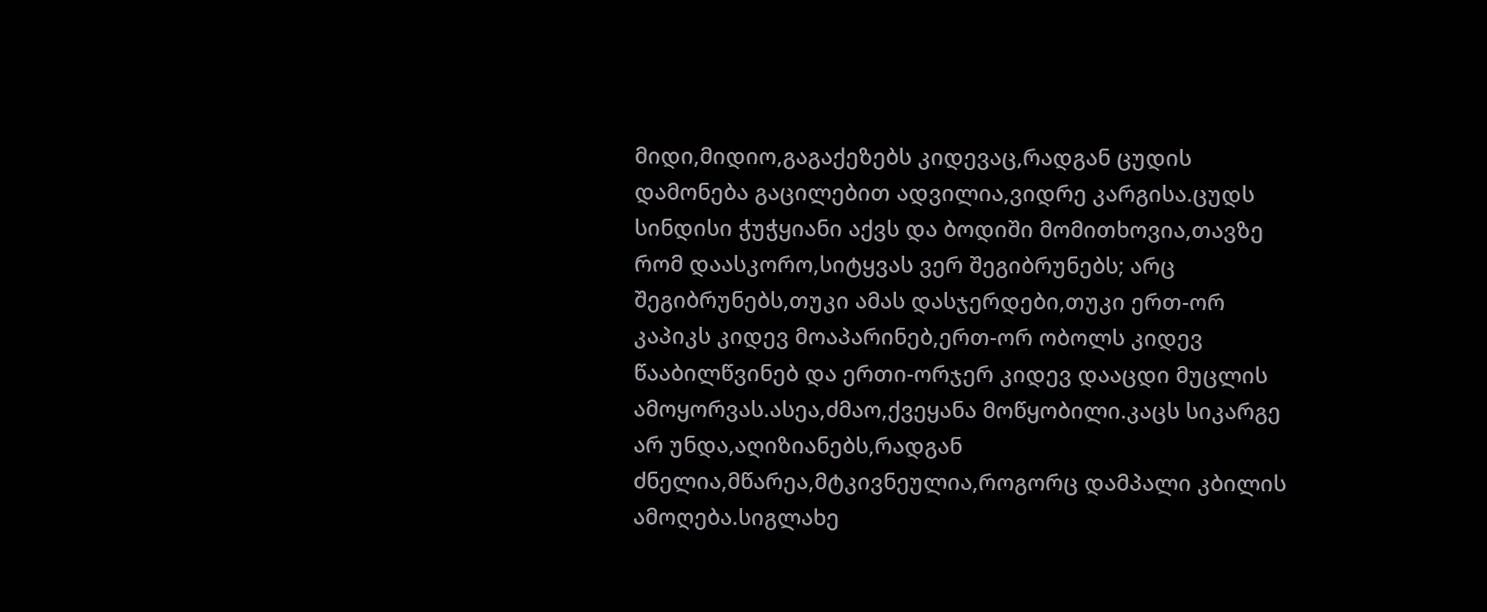მიდი,მიდიო,გაგაქეზებს კიდევაც,რადგან ცუდის დამონება გაცილებით ადვილია,ვიდრე კარგისა.ცუდს სინდისი ჭუჭყიანი აქვს და ბოდიში მომითხოვია,თავზე რომ დაასკორო,სიტყვას ვერ შეგიბრუნებს; არც შეგიბრუნებს,თუკი ამას დასჯერდები,თუკი ერთ-ორ კაპიკს კიდევ მოაპარინებ,ერთ-ორ ობოლს კიდევ წააბილწვინებ და ერთი-ორჯერ კიდევ დააცდი მუცლის ამოყორვას.ასეა,ძმაო,ქვეყანა მოწყობილი.კაცს სიკარგე არ უნდა,აღიზიანებს,რადგან ძნელია,მწარეა,მტკივნეულია,როგორც დამპალი კბილის ამოღება.სიგლახე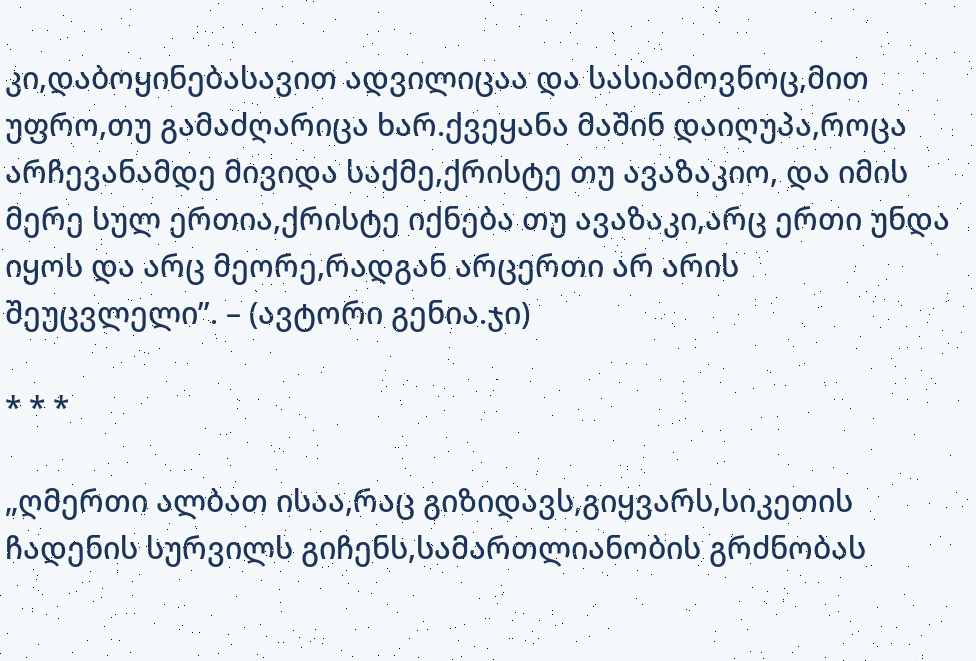კი,დაბოყინებასავით ადვილიცაა და სასიამოვნოც,მით უფრო,თუ გამაძღარიცა ხარ.ქვეყანა მაშინ დაიღუპა,როცა არჩევანამდე მივიდა საქმე,ქრისტე თუ ავაზაკიო, და იმის მერე სულ ერთია,ქრისტე იქნება თუ ავაზაკი,არც ერთი უნდა იყოს და არც მეორე,რადგან არცერთი არ არის შეუცვლელი”. – (ავტორი გენია.ჯი)

* * *

„ღმერთი ალბათ ისაა,რაც გიზიდავს,გიყვარს,სიკეთის ჩადენის სურვილს გიჩენს,სამართლიანობის გრძნობას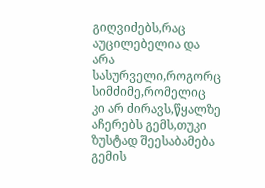გიღვიძებს,რაც აუცილებელია და არა სასურველი,როგორც სიმძიმე,რომელიც კი არ ძირავს,წყალზე აჩერებს გემს,თუკი ზუსტად შეესაბამება გემის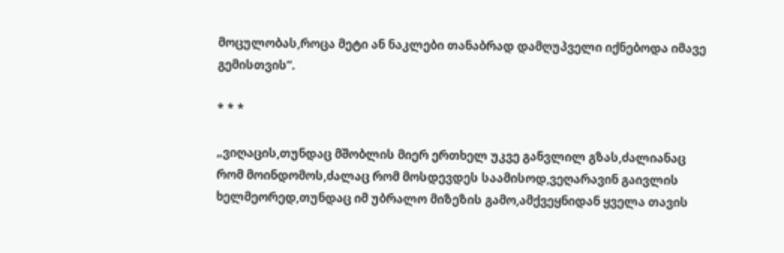მოცულობას,როცა მეტი ან ნაკლები თანაბრად დამღუპველი იქნებოდა იმავე გემისთვის”.

* * *

„ვიღაცის,თუნდაც მშობლის მიერ ერთხელ უკვე განვლილ გზას,ძალიანაც რომ მოინდომოს,ძალაც რომ მოსდევდეს საამისოდ,ვეღარავინ გაივლის ხელმეორედ,თუნდაც იმ უბრალო მიზეზის გამო,ამქვეყნიდან ყველა თავის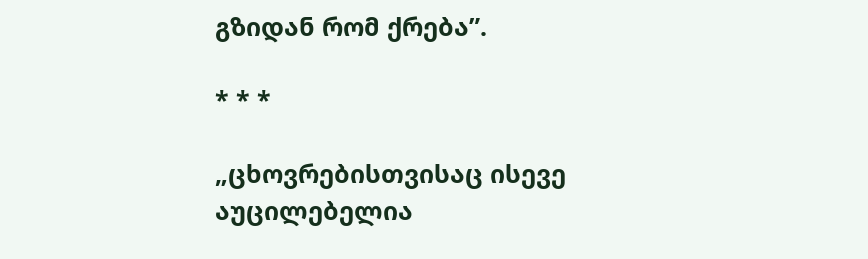გზიდან რომ ქრება”.

* * *

„ცხოვრებისთვისაც ისევე აუცილებელია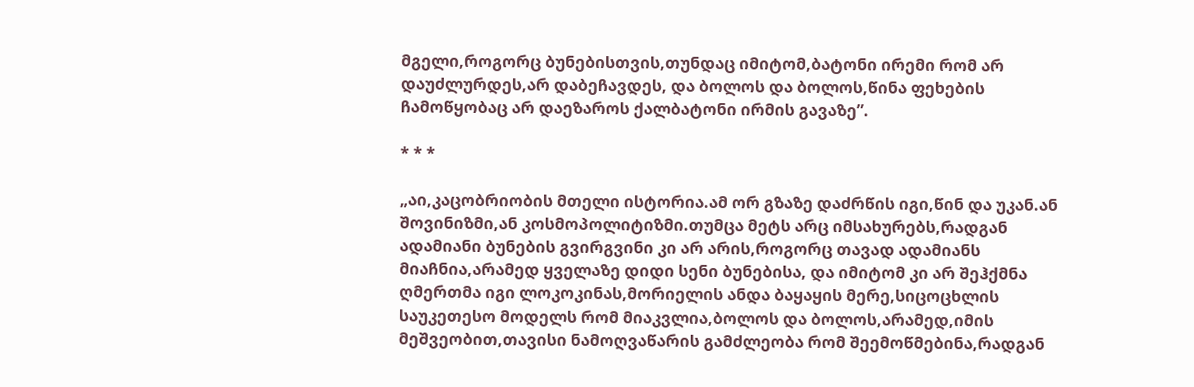მგელი,როგორც ბუნებისთვის,თუნდაც იმიტომ,ბატონი ირემი რომ არ დაუძლურდეს,არ დაბეჩავდეს, და ბოლოს და ბოლოს,წინა ფეხების ჩამოწყობაც არ დაეზაროს ქალბატონი ირმის გავაზე”.

* * *

„აი,კაცობრიობის მთელი ისტორია.ამ ორ გზაზე დაძრწის იგი,წინ და უკან.ან შოვინიზმი,ან კოსმოპოლიტიზმი.თუმცა მეტს არც იმსახურებს,რადგან ადამიანი ბუნების გვირგვინი კი არ არის,როგორც თავად ადამიანს მიაჩნია,არამედ ყველაზე დიდი სენი ბუნებისა, და იმიტომ კი არ შეჰქმნა ღმერთმა იგი ლოკოკინას,მორიელის ანდა ბაყაყის მერე,სიცოცხლის საუკეთესო მოდელს რომ მიაკვლია,ბოლოს და ბოლოს,არამედ,იმის მეშვეობით,თავისი ნამოღვაწარის გამძლეობა რომ შეემოწმებინა,რადგან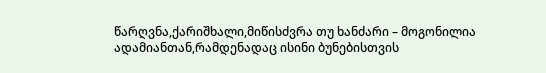წარღვნა,ქარიშხალი,მიწისძვრა თუ ხანძარი – მოგონილია ადამიანთან,რამდენადაც ისინი ბუნებისთვის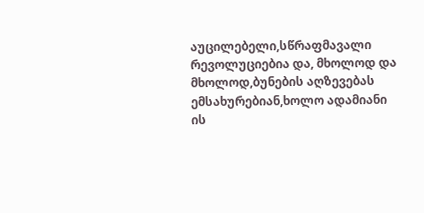აუცილებელი,სწრაფმავალი რევოლუციებია და, მხოლოდ და მხოლოდ,ბუნების აღზევებას ემსახურებიან,ხოლო ადამიანი ის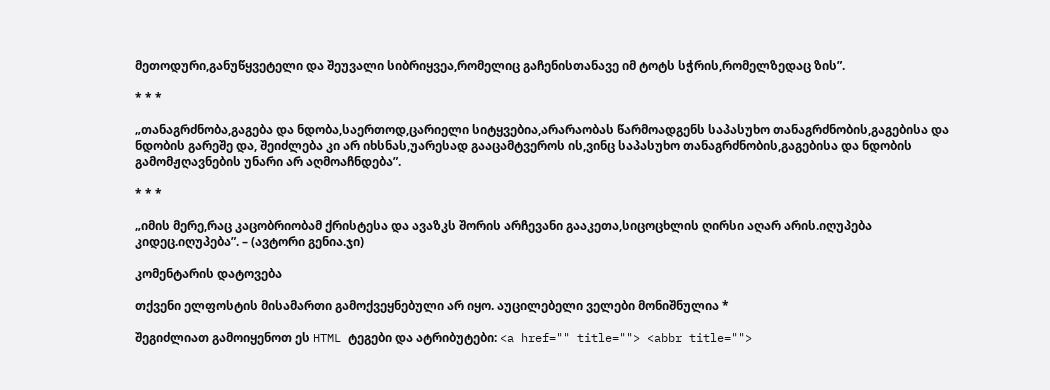მეთოდური,განუწყვეტელი და შეუვალი სიბრიყვეა,რომელიც გაჩენისთანავე იმ ტოტს სჭრის,რომელზედაც ზის”.

* * *

„თანაგრძნობა,გაგება და ნდობა,საერთოდ,ცარიელი სიტყვებია,არარაობას წარმოადგენს საპასუხო თანაგრძნობის,გაგებისა და ნდობის გარეშე და, შეიძლება კი არ იხსნას,უარესად გააცამტვეროს ის,ვინც საპასუხო თანაგრძნობის,გაგებისა და ნდობის გამომჟღავნების უნარი არ აღმოაჩნდება”.

* * *

„იმის მერე,რაც კაცობრიობამ ქრისტესა და ავაზკს შორის არჩევანი გააკეთა,სიცოცხლის ღირსი აღარ არის.იღუპება კიდეც.იღუპება”. – (ავტორი გენია.ჯი)

კომენტარის დატოვება

თქვენი ელფოსტის მისამართი გამოქვეყნებული არ იყო. აუცილებელი ველები მონიშნულია *

შეგიძლიათ გამოიყენოთ ეს HTML ტეგები და ატრიბუტები: <a href="" title=""> <abbr title="">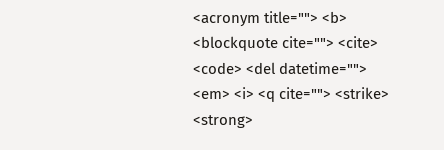<acronym title=""> <b> <blockquote cite=""> <cite> <code> <del datetime=""> <em> <i> <q cite=""> <strike> <strong>